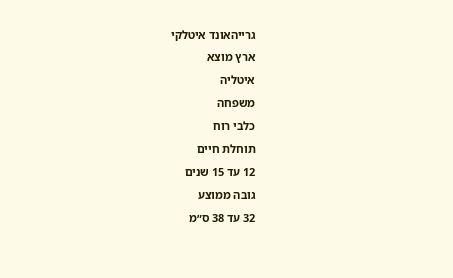גרייהאונד איטלקי
ארץ מוצא
איטליה
משפחה
כלבי רוח
תוחלת חיים
12 עד 15 שנים
גובה ממוצע
32 עד 38 ס״מ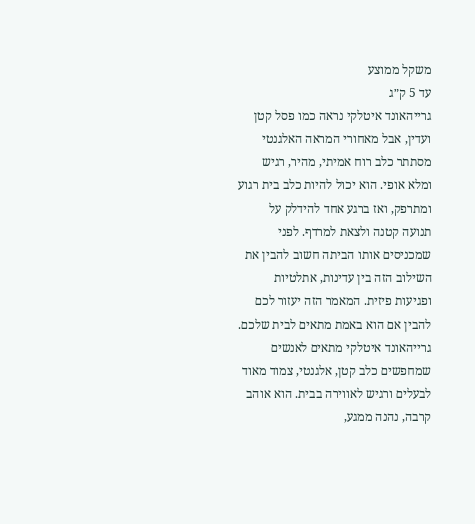משקל ממוצע
עד 5 ק״ג
גרייהאונד איטלקי נראה כמו פסל קטן ועדין, אבל מאחורי המראה האלגנטי מסתתר כלב רוח אמיתי, מהיר, רגיש ומלא אופי. הוא יכול להיות כלב בית רגוע ומתרפק, ואז ברגע אחד להידלק על תנועה קטנה ולצאת למרדף. לפני שמכניסים אותו הביתה חשוב להבין את השילוב הזה בין עדינות, אתלטיות ופגיעות פיזית. המאמר הזה יעזור לכם להבין אם הוא באמת מתאים לבית שלכם.
גרייהאונד איטלקי מתאים לאנשים שמחפשים כלב קטן, אלגנטי, צמוד מאוד לבעלים ורגיש לאווירה בבית. הוא אוהב קרבה, נהנה ממגע,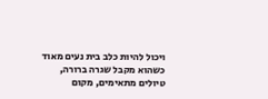ויכול להיות כלב בית נעים מאוד כשהוא מקבל שגרה ברורה, טיולים מתאימים, מקום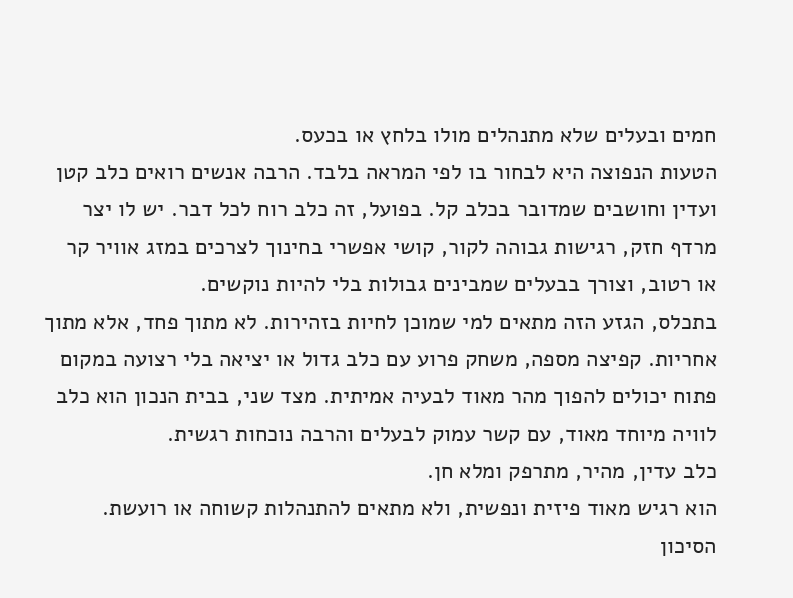חמים ובעלים שלא מתנהלים מולו בלחץ או בכעס.
הטעות הנפוצה היא לבחור בו לפי המראה בלבד. הרבה אנשים רואים כלב קטן ועדין וחושבים שמדובר בכלב קל. בפועל, זה כלב רוח לכל דבר. יש לו יצר מרדף חזק, רגישות גבוהה לקור, קושי אפשרי בחינוך לצרכים במזג אוויר קר או רטוב, וצורך בבעלים שמבינים גבולות בלי להיות נוקשים.
בתכלס, הגזע הזה מתאים למי שמוכן לחיות בזהירות. לא מתוך פחד, אלא מתוך אחריות. קפיצה מספה, משחק פרוע עם כלב גדול או יציאה בלי רצועה במקום פתוח יכולים להפוך מהר מאוד לבעיה אמיתית. מצד שני, בבית הנכון הוא כלב לוויה מיוחד מאוד, עם קשר עמוק לבעלים והרבה נוכחות רגשית.
כלב עדין, מהיר, מתרפק ומלא חן.
הוא רגיש מאוד פיזית ונפשית, ולא מתאים להתנהלות קשוחה או רועשת.
הסיכון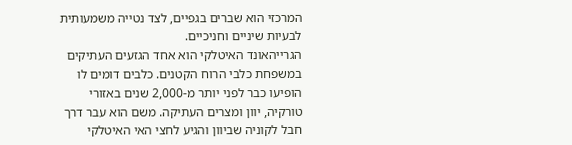המרכזי הוא שברים בגפיים, לצד נטייה משמעותית לבעיות שיניים וחניכיים.
הגרייהאונד האיטלקי הוא אחד הגזעים העתיקים במשפחת כלבי הרוח הקטנים. כלבים דומים לו הופיעו כבר לפני יותר מ-2,000 שנים באזורי טורקיה, יוון ומצרים העתיקה. משם הוא עבר דרך חבל לקוניה שביוון והגיע לחצי האי האיטלקי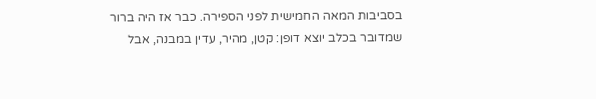בסביבות המאה החמישית לפני הספירה. כבר אז היה ברור שמדובר בכלב יוצא דופן: קטן, מהיר, עדין במבנה, אבל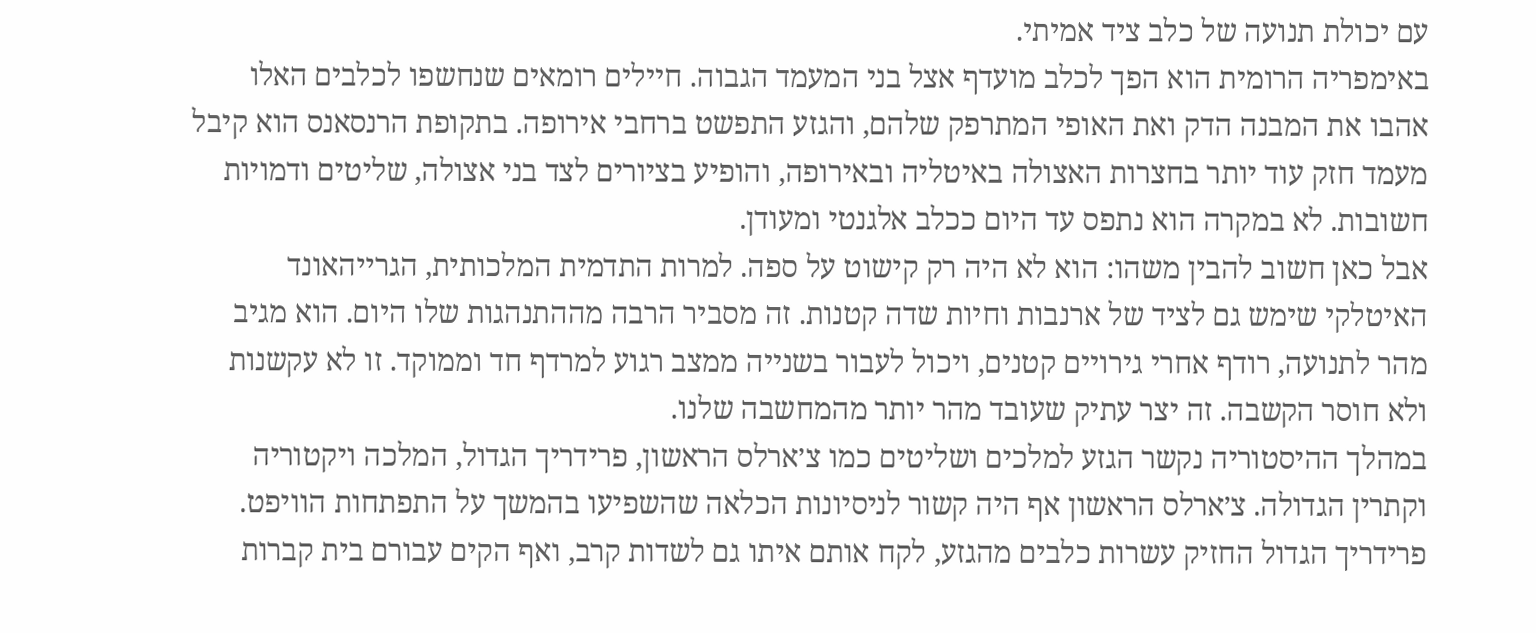עם יכולת תנועה של כלב ציד אמיתי.
באימפריה הרומית הוא הפך לכלב מועדף אצל בני המעמד הגבוה. חיילים רומאים שנחשפו לכלבים האלו אהבו את המבנה הדק ואת האופי המתרפק שלהם, והגזע התפשט ברחבי אירופה. בתקופת הרנסאנס הוא קיבל מעמד חזק עוד יותר בחצרות האצולה באיטליה ובאירופה, והופיע בציורים לצד בני אצולה, שליטים ודמויות חשובות. לא במקרה הוא נתפס עד היום ככלב אלגנטי ומעודן.
אבל כאן חשוב להבין משהו: הוא לא היה רק קישוט על ספה. למרות התדמית המלכותית, הגרייהאונד האיטלקי שימש גם לציד של ארנבות וחיות שדה קטנות. זה מסביר הרבה מההתנהגות שלו היום. הוא מגיב מהר לתנועה, רודף אחרי גירויים קטנים, ויכול לעבור בשנייה ממצב רגוע למרדף חד וממוקד. זו לא עקשנות ולא חוסר הקשבה. זה יצר עתיק שעובד מהר יותר מהמחשבה שלנו.
במהלך ההיסטוריה נקשר הגזע למלכים ושליטים כמו צ׳ארלס הראשון, פרידריך הגדול, המלכה ויקטוריה וקתרין הגדולה. צ׳ארלס הראשון אף היה קשור לניסיונות הכלאה שהשפיעו בהמשך על התפתחות הוויפט. פרידריך הגדול החזיק עשרות כלבים מהגזע, לקח אותם איתו גם לשדות קרב, ואף הקים עבורם בית קברות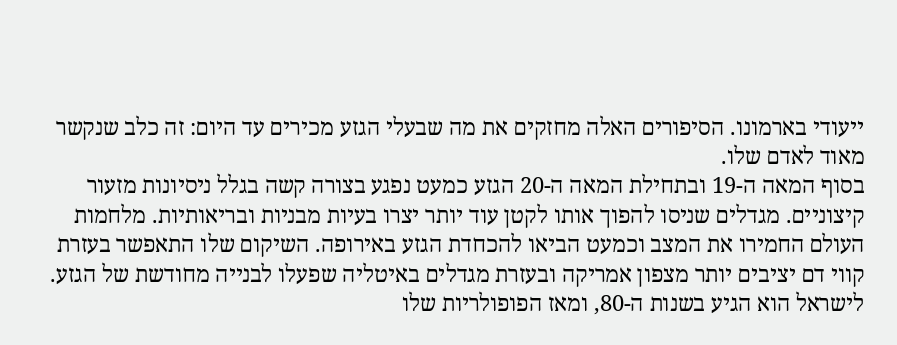ייעודי בארמונו. הסיפורים האלה מחזקים את מה שבעלי הגזע מכירים עד היום: זה כלב שנקשר מאוד לאדם שלו.
בסוף המאה ה-19 ובתחילת המאה ה-20 הגזע כמעט נפגע בצורה קשה בגלל ניסיונות מזעור קיצוניים. מגדלים שניסו להפוך אותו לקטן עוד יותר יצרו בעיות מבניות ובריאותיות. מלחמות העולם החמירו את המצב וכמעט הביאו להכחדת הגזע באירופה. השיקום שלו התאפשר בעזרת קווי דם יציבים יותר מצפון אמריקה ובעזרת מגדלים באיטליה שפעלו לבנייה מחודשת של הגזע. לישראל הוא הגיע בשנות ה-80, ומאז הפופולריות שלו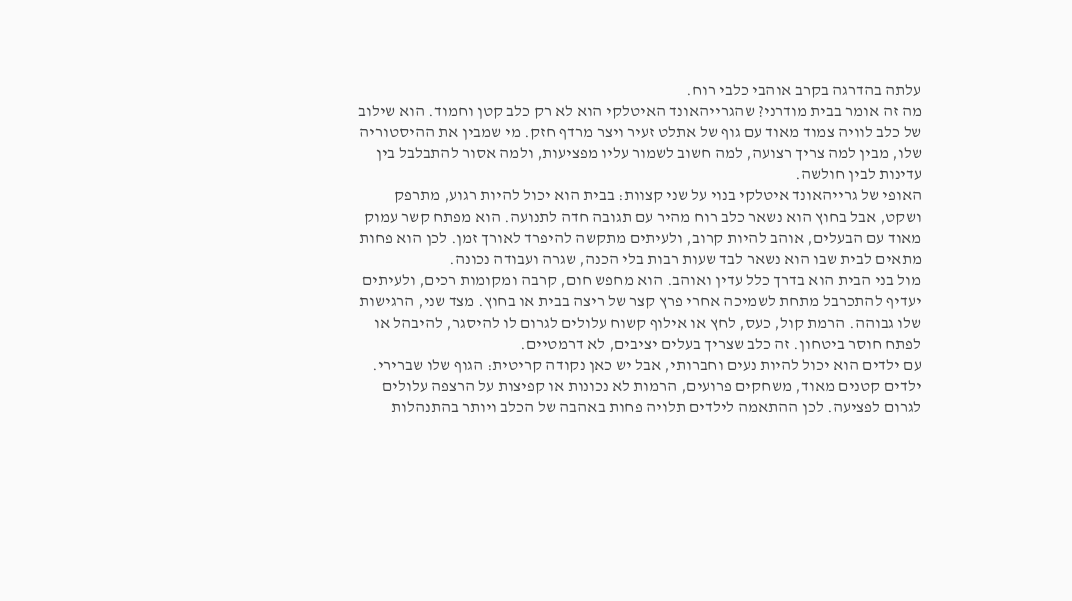עלתה בהדרגה בקרב אוהבי כלבי רוח.
מה זה אומר בבית מודרני? שהגרייהאונד האיטלקי הוא לא רק כלב קטן וחמוד. הוא שילוב של כלב לוויה צמוד מאוד עם גוף של אתלט זעיר ויצר מרדף חזק. מי שמבין את ההיסטוריה שלו, מבין למה צריך רצועה, למה חשוב לשמור עליו מפציעות, ולמה אסור להתבלבל בין עדינות לבין חולשה.
האופי של גרייהאונד איטלקי בנוי על שני קצוות: בבית הוא יכול להיות רגוע, מתרפק ושקט, אבל בחוץ הוא נשאר כלב רוח מהיר עם תגובה חדה לתנועה. הוא מפתח קשר עמוק מאוד עם הבעלים, אוהב להיות קרוב, ולעיתים מתקשה להיפרד לאורך זמן. לכן הוא פחות מתאים לבית שבו הוא נשאר לבד שעות רבות בלי הכנה, שגרה ועבודה נכונה.
מול בני הבית הוא בדרך כלל עדין ואוהב. הוא מחפש חום, קרבה ומקומות רכים, ולעיתים יעדיף להתכרבל מתחת לשמיכה אחרי פרץ קצר של ריצה בבית או בחוץ. מצד שני, הרגישות שלו גבוהה. הרמת קול, כעס, לחץ או אילוף קשוח עלולים לגרום לו להיסגר, להיבהל או לפתח חוסר ביטחון. זה כלב שצריך בעלים יציבים, לא דרמטיים.
עם ילדים הוא יכול להיות נעים וחברותי, אבל יש כאן נקודה קריטית: הגוף שלו שברירי. ילדים קטנים מאוד, משחקים פרועים, הרמות לא נכונות או קפיצות על הרצפה עלולים לגרום לפציעה. לכן ההתאמה לילדים תלויה פחות באהבה של הכלב ויותר בהתנהלות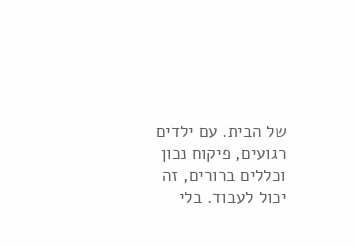של הבית. עם ילדים רגועים, פיקוח נכון וכללים ברורים, זה יכול לעבוד. בלי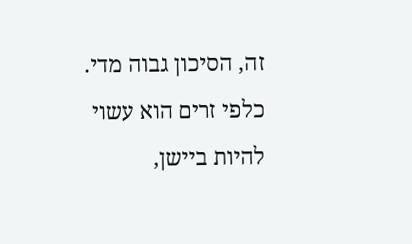זה, הסיכון גבוה מדי.
כלפי זרים הוא עשוי להיות ביישן,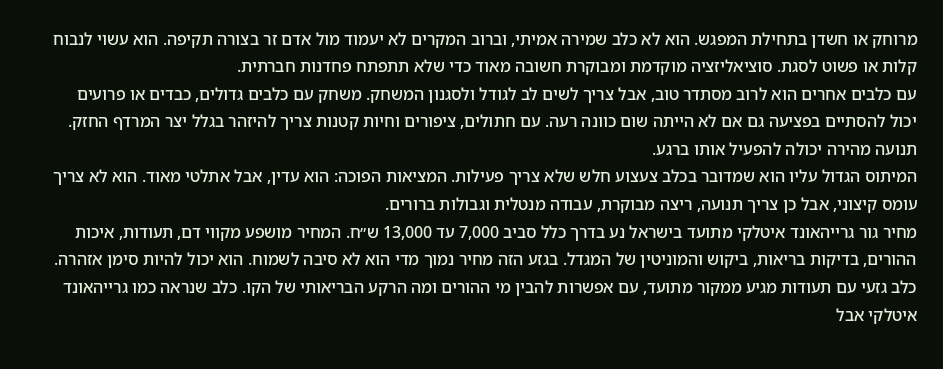מרוחק או חשדן בתחילת המפגש. הוא לא כלב שמירה אמיתי, וברוב המקרים לא יעמוד מול אדם זר בצורה תקיפה. הוא עשוי לנבוח קלות או פשוט לסגת. סוציאליזציה מוקדמת ומבוקרת חשובה מאוד כדי שלא תתפתח פחדנות חברתית.
עם כלבים אחרים הוא לרוב מסתדר טוב, אבל צריך לשים לב לגודל ולסגנון המשחק. משחק עם כלבים גדולים, כבדים או פרועים יכול להסתיים בפציעה גם אם לא הייתה שום כוונה רעה. עם חתולים, ציפורים וחיות קטנות צריך להיזהר בגלל יצר המרדף החזק. תנועה מהירה יכולה להפעיל אותו ברגע.
המיתוס הגדול עליו הוא שמדובר בכלב צעצוע חלש שלא צריך פעילות. המציאות הפוכה: הוא עדין, אבל אתלטי מאוד. הוא לא צריך עומס קיצוני, אבל כן צריך תנועה, ריצה מבוקרת, עבודה מנטלית וגבולות ברורים.
מחיר גור גרייהאונד איטלקי מתועד בישראל נע בדרך כלל סביב 7,000 עד 13,000 ש״ח. המחיר מושפע מקווי דם, תעודות, איכות ההורים, בדיקות בריאות, ביקוש והמוניטין של המגדל. בגזע הזה מחיר נמוך מדי הוא לא סיבה לשמוח. הוא יכול להיות סימן אזהרה.
כלב גזעי עם תעודות מגיע ממקור מתועד, עם אפשרות להבין מי ההורים ומה הרקע הבריאותי של הקו. כלב שנראה כמו גרייהאונד איטלקי אבל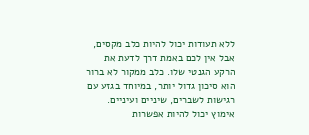ללא תעודות יכול להיות כלב מקסים, אבל אין לכם באמת דרך לדעת את הרקע הגנטי שלו. כלב ממקור לא ברור הוא סיכון גדול יותר, במיוחד בגזע עם רגישות לשברים, שיניים ועיניים. אימוץ יכול להיות אפשרות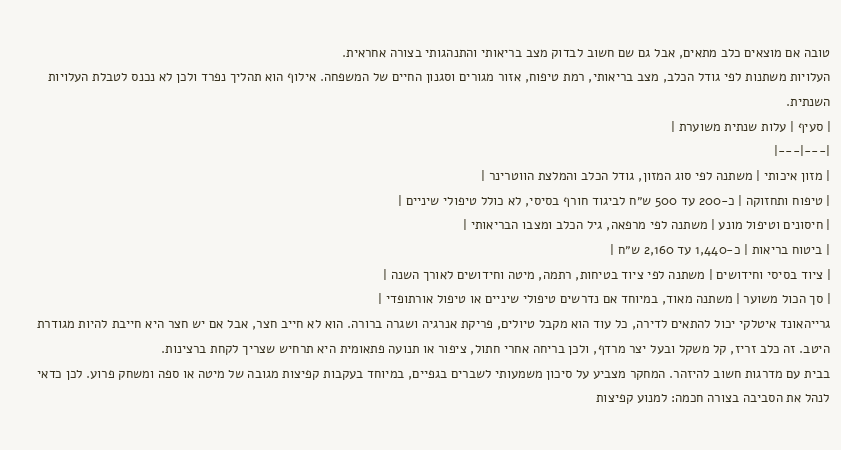טובה אם מוצאים כלב מתאים, אבל גם שם חשוב לבדוק מצב בריאותי והתנהגותי בצורה אחראית.
העלויות משתנות לפי גודל הכלב, מצב בריאותי, רמת טיפוח, אזור מגורים וסגנון החיים של המשפחה. אילוף הוא תהליך נפרד ולכן לא נכנס לטבלת העלויות השנתית.
| סעיף | עלות שנתית משוערת |
|---|---|
| מזון איכותי | משתנה לפי סוג המזון, גודל הכלב והמלצת הווטרינר |
| טיפוח ותחזוקה | כ-200 עד 500 ש״ח לביגוד חורף בסיסי, לא כולל טיפולי שיניים |
| חיסונים וטיפול מונע | משתנה לפי מרפאה, גיל הכלב ומצבו הבריאותי |
| ביטוח בריאות | כ-1,440 עד 2,160 ש״ח |
| ציוד בסיסי וחידושים | משתנה לפי ציוד בטיחות, רתמה, מיטה וחידושים לאורך השנה |
| סך הכול משוער | משתנה מאוד, במיוחד אם נדרשים טיפולי שיניים או טיפול אורתופדי |
גרייהאונד איטלקי יכול להתאים לדירה, כל עוד הוא מקבל טיולים, פריקת אנרגיה ושגרה ברורה. הוא לא חייב חצר, אבל אם יש חצר היא חייבת להיות מגודרת היטב. זה כלב זריז, קל משקל ובעל יצר מרדף, ולכן בריחה אחרי חתול, ציפור או תנועה פתאומית היא תרחיש שצריך לקחת ברצינות.
בבית עם מדרגות חשוב להיזהר. המחקר מצביע על סיכון משמעותי לשברים בגפיים, במיוחד בעקבות קפיצות מגובה של מיטה או ספה ומשחק פרוע. לכן כדאי לנהל את הסביבה בצורה חכמה: למנוע קפיצות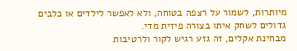מיותרות, לשמור על רצפה בטוחה, ולא לאפשר לילדים או כלבים גדולים לשחק איתו בצורה פיזית מדי.
מבחינת אקלים, זה גזע רגיש לקור ולרטיבות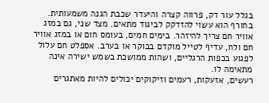בגלל עור דק, פרווה קצרה והיעדר שכבת הגנה משמעותית. בחורף הוא עשוי להזדקק לביגוד מתאים. מצד שני, גם במזג אוויר חם צריך להיזהר. בימים חמים, בעומס חום או במזג אוויר חם ולח, עדיף לטייל מוקדם בבוקר או בערב. אספלט חם עלול לפגוע בכפות הרגליים, ושהות ממושכת בשמש ישירה אינה מתאימה לו.
רעשים, אזעקות, רעמים וזיקוקים יכולים להיות מאתגרים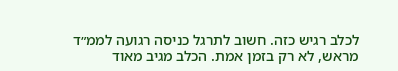לכלב רגיש כזה. חשוב לתרגל כניסה רגועה לממ״ד מראש, לא רק בזמן אמת. הכלב מגיב מאוד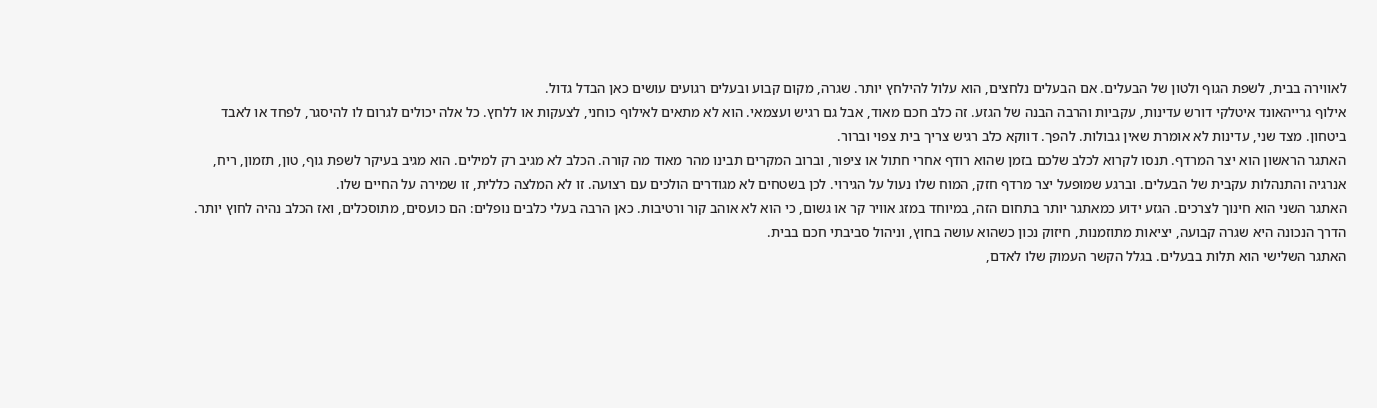לאווירה בבית, לשפת הגוף ולטון של הבעלים. אם הבעלים נלחצים, הוא עלול להילחץ יותר. שגרה, מקום קבוע ובעלים רגועים עושים כאן הבדל גדול.
אילוף גרייהאונד איטלקי דורש עדינות, עקביות והרבה הבנה של הגזע. זה כלב חכם מאוד, אבל גם רגיש ועצמאי. הוא לא מתאים לאילוף כוחני, לצעקות או ללחץ. כל אלה יכולים לגרום לו להיסגר, לפחד או לאבד ביטחון. מצד שני, עדינות לא אומרת שאין גבולות. להפך. דווקא כלב רגיש צריך בית צפוי וברור.
האתגר הראשון הוא יצר המרדף. תנסו לקרוא לכלב שלכם בזמן שהוא רודף אחרי חתול או ציפור, וברוב המקרים תבינו מהר מאוד מה קורה. הכלב לא מגיב רק למילים. הוא מגיב בעיקר לשפת גוף, טון, תזמון, ריח, אנרגיה והתנהלות עקבית של הבעלים. וברגע שמופעל יצר מרדף חזק, המוח שלו נעול על הגירוי. לכן בשטחים לא מגודרים הולכים עם רצועה. זו לא המלצה כללית, זו שמירה על החיים שלו.
האתגר השני הוא חינוך לצרכים. הגזע ידוע כמאתגר יותר בתחום הזה, במיוחד במזג אוויר קר או גשום, כי הוא לא אוהב קור ורטיבות. כאן הרבה בעלי כלבים נופלים: הם כועסים, מתוסכלים, ואז הכלב נהיה לחוץ יותר. הדרך הנכונה היא שגרה קבועה, יציאות מתוזמנות, חיזוק נכון כשהוא עושה בחוץ, וניהול סביבתי חכם בבית.
האתגר השלישי הוא תלות בבעלים. בגלל הקשר העמוק שלו לאדם,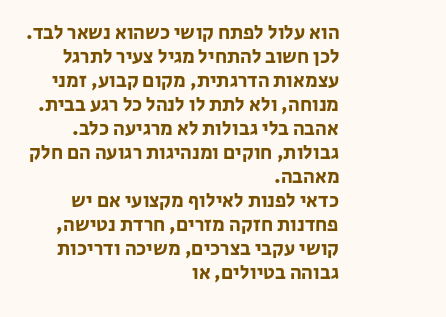הוא עלול לפתח קושי כשהוא נשאר לבד. לכן חשוב להתחיל מגיל צעיר לתרגל עצמאות הדרגתית, מקום קבוע, זמני מנוחה, ולא לתת לו לנהל כל רגע בבית. אהבה בלי גבולות לא מרגיעה כלב. גבולות, חוקים ומנהיגות רגועה הם חלק מאהבה.
כדאי לפנות לאילוף מקצועי אם יש פחדנות חזקה מזרים, חרדת נטישה, קושי עקבי בצרכים, משיכה ודריכות גבוהה בטיולים, או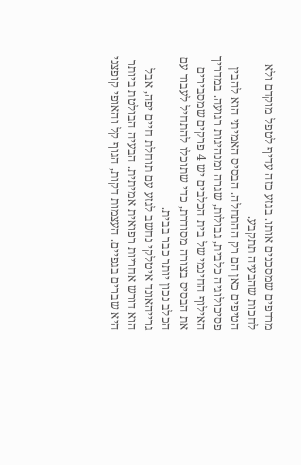מרדפים שמסכנים אותו. בגזע כזה עדיף לטפל מוקדם ולא לחכות שהבעיה תתקבע.
הטיפים כאן הם רק ההתחלה. הבסיס האמיתי הוא להבין פסיכולוגיה כלבית, גבולות, שגרה ומנהיגות רגועה. במדריך האילוף החינמי של בית הכלבים יש 4 פרקים שמסבירים את הבסיס בצורה מסודרת, כדי שתוכלו להתחיל לעבוד עם הכלב נכון יותר כבר בבית.
גרייהאונד איטלקי נחשב לגזע עם תוחלת חיים יפה, אבל הוא דורש אחריות רפואית אמיתית. הבעיה הבולטת ביותר היא שברים בגפיים. העצמות דקות, הגוף קל והאופי קופצני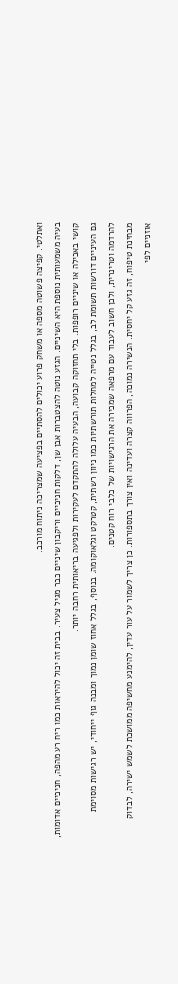ואתלטי. קפיצה פשוטה מספה או משחק פרוע יכולים להסתיים בפציעה שמצריכה ניתוח מורכב.
בעיה משמעותית נוספת היא השיניים. הגזע נוטה להצטברות אבן שן, דלקות חניכיים וריקבון שיניים כבר מגיל צעיר. בבית זה יכול להיראות כמו ריח רע מהפה, חניכיים אדומות, קושי באכילה או שיניים רופפות. בלי תחזוקה קבועה, הבעיה עלולה להתקדם לעקירות ולפגיעה בריאותית רחבה יותר.
גם העיניים דורשות תשומת לב, בגלל נטייה למחלות תורשתיות כמו ניוון רשתית, קטרקט וגלאוקומה. בנוסף, בגלל אחוז שומן נמוך ומבנה גוף ייחודי, יש רגישות מסוימת להרדמה וטרינרית, ולכן חשוב לעבוד עם מרפאה שמכירה את הרגישויות של כלבי רוח קטנים.
מבחינת טיפוח, זה גזע קל יחסית. הנשירה נמוכה, הפרווה קצרה ועדינה ואין צורך בתספורות. כן צריך לשמור על עור עדין, להימנע מחשיפה ממושכת לשמש ישירה, לבדוק אוזניים לפי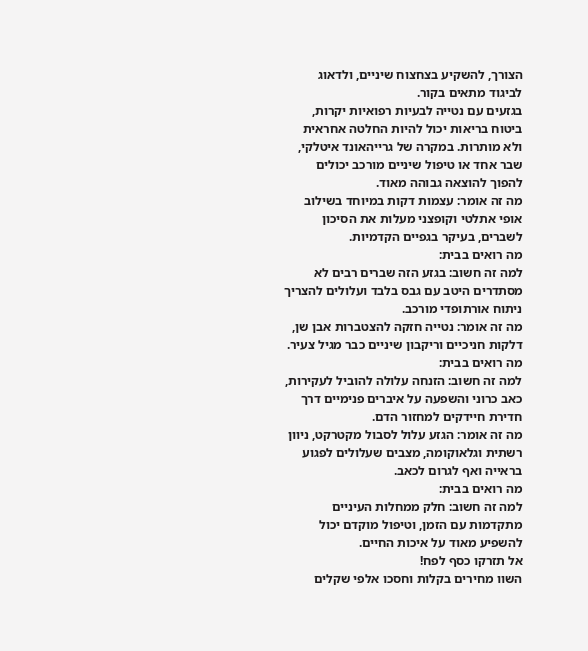הצורך, להשקיע בצחצוח שיניים, ולדאוג לביגוד מתאים בקור.
בגזעים עם נטייה לבעיות רפואיות יקרות, ביטוח בריאות יכול להיות החלטה אחראית ולא מותרות. במקרה של גרייהאונד איטלקי, שבר אחד או טיפול שיניים מורכב יכולים להפוך להוצאה גבוהה מאוד.
מה זה אומר: עצמות דקות במיוחד בשילוב אופי אתלטי וקופצני מעלות את הסיכון לשברים, בעיקר בגפיים הקדמיות.
מה רואים בבית:
למה זה חשוב: בגזע הזה שברים רבים לא מסתדרים היטב עם גבס בלבד ועלולים להצריך ניתוח אורתופדי מורכב.
מה זה אומר: נטייה חזקה להצטברות אבן שן, דלקות חניכיים וריקבון שיניים כבר מגיל צעיר.
מה רואים בבית:
למה זה חשוב: הזנחה עלולה להוביל לעקירות, כאב כרוני והשפעה על איברים פנימיים דרך חדירת חיידקים למחזור הדם.
מה זה אומר: הגזע עלול לסבול מקטרקט, ניוון רשתית וגלאוקומה, מצבים שעלולים לפגוע בראייה ואף לגרום לכאב.
מה רואים בבית:
למה זה חשוב: חלק ממחלות העיניים מתקדמות עם הזמן, וטיפול מוקדם יכול להשפיע מאוד על איכות החיים.
אל תזרקו כסף לפח!
השוו מחירים בקלות וחסכו אלפי שקלים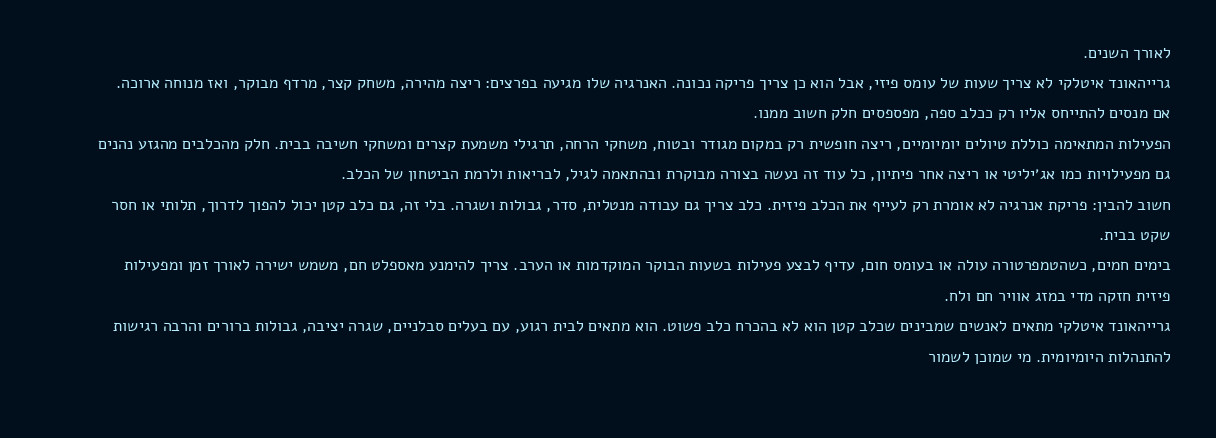לאורך השנים.
גרייהאונד איטלקי לא צריך שעות של עומס פיזי, אבל הוא כן צריך פריקה נכונה. האנרגיה שלו מגיעה בפרצים: ריצה מהירה, משחק קצר, מרדף מבוקר, ואז מנוחה ארוכה. אם מנסים להתייחס אליו רק ככלב ספה, מפספסים חלק חשוב ממנו.
הפעילות המתאימה כוללת טיולים יומיומיים, ריצה חופשית רק במקום מגודר ובטוח, משחקי הרחה, תרגילי משמעת קצרים ומשחקי חשיבה בבית. חלק מהכלבים מהגזע נהנים גם מפעילויות כמו אג׳יליטי או ריצה אחר פיתיון, כל עוד זה נעשה בצורה מבוקרת ובהתאמה לגיל, לבריאות ולרמת הביטחון של הכלב.
חשוב להבין: פריקת אנרגיה לא אומרת רק לעייף את הכלב פיזית. כלב צריך גם עבודה מנטלית, סדר, גבולות ושגרה. בלי זה, גם כלב קטן יכול להפוך לדרוך, תלותי או חסר שקט בבית.
בימים חמים, כשהטמפרטורה עולה או בעומס חום, עדיף לבצע פעילות בשעות הבוקר המוקדמות או הערב. צריך להימנע מאספלט חם, משמש ישירה לאורך זמן ומפעילות פיזית חזקה מדי במזג אוויר חם ולח.
גרייהאונד איטלקי מתאים לאנשים שמבינים שכלב קטן הוא לא בהכרח כלב פשוט. הוא מתאים לבית רגוע, עם בעלים סבלניים, שגרה יציבה, גבולות ברורים והרבה רגישות להתנהלות היומיומית. מי שמוכן לשמור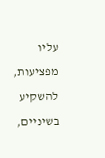עליו מפציעות, להשקיע בשיניים,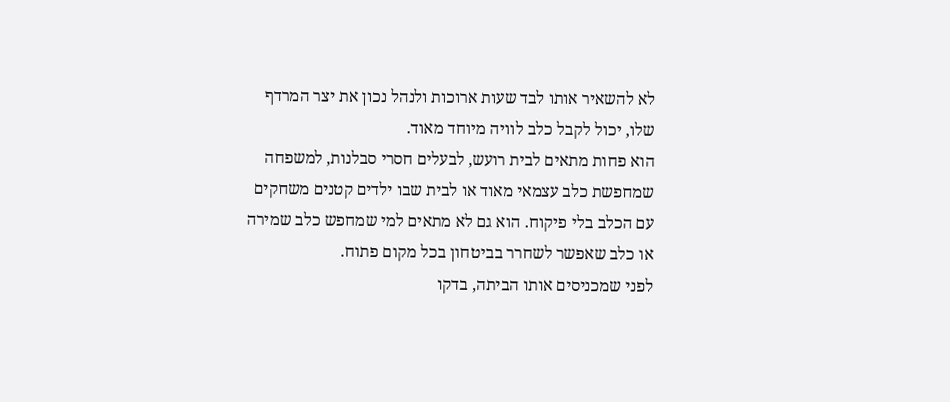לא להשאיר אותו לבד שעות ארוכות ולנהל נכון את יצר המרדף שלו, יכול לקבל כלב לוויה מיוחד מאוד.
הוא פחות מתאים לבית רועש, לבעלים חסרי סבלנות, למשפחה שמחפשת כלב עצמאי מאוד או לבית שבו ילדים קטנים משחקים עם הכלב בלי פיקוח. הוא גם לא מתאים למי שמחפש כלב שמירה או כלב שאפשר לשחרר בביטחון בכל מקום פתוח.
לפני שמכניסים אותו הביתה, בדקו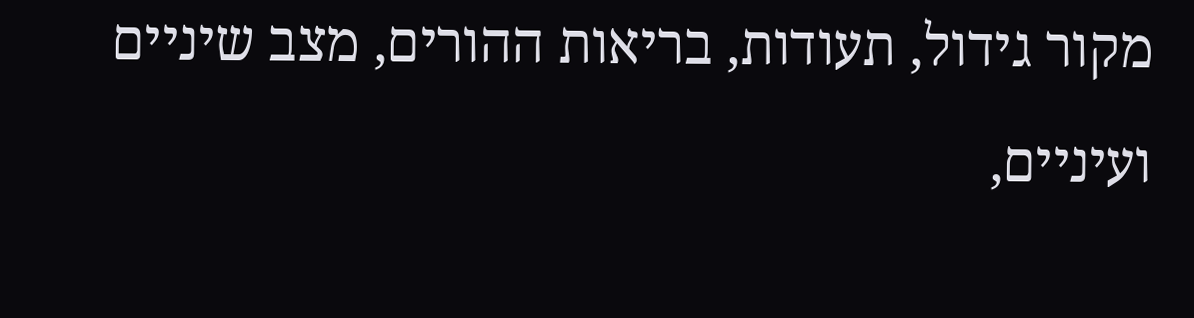מקור גידול, תעודות, בריאות ההורים, מצב שיניים ועיניים,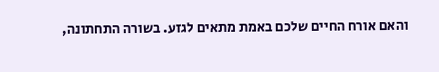והאם אורח החיים שלכם באמת מתאים לגזע. בשורה התחתונה,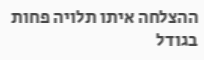ההצלחה איתו תלויה פחות בגודל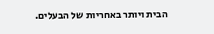הבית ויותר באחריות של הבעלים.